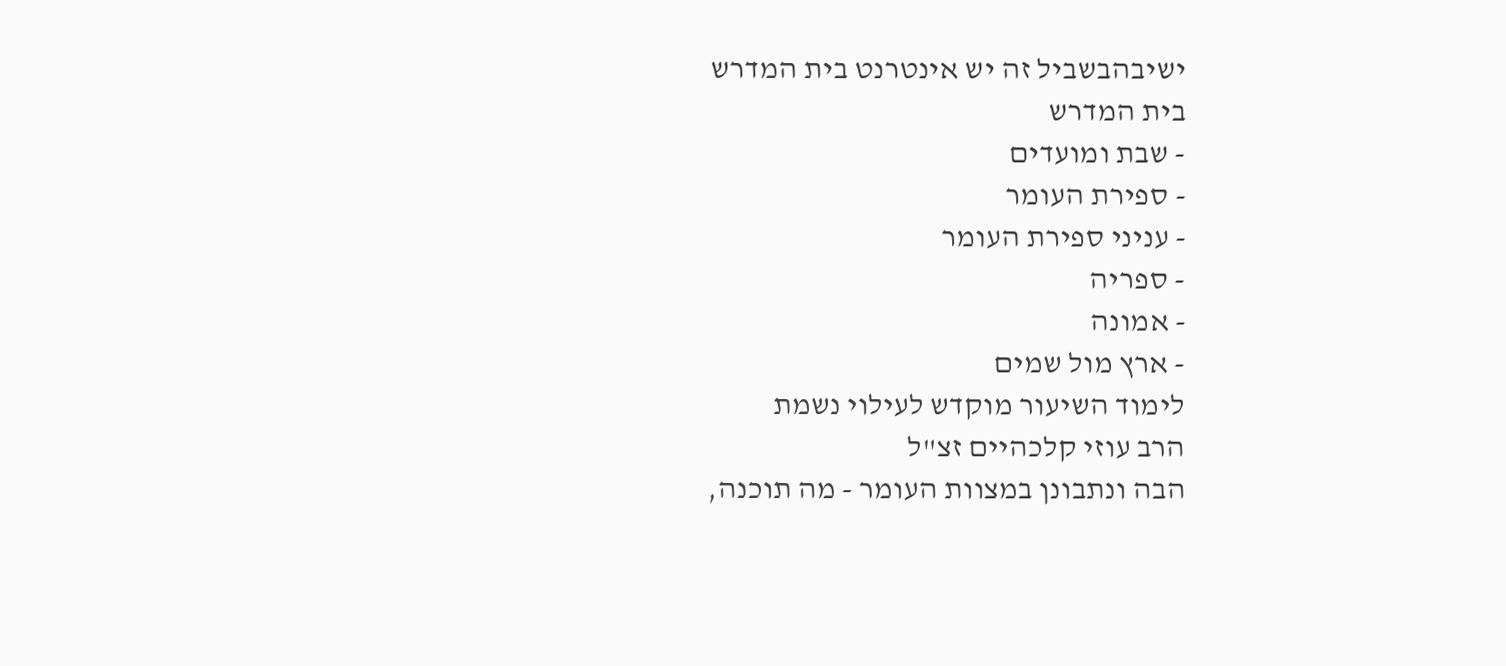ישיבהבשביל זה יש אינטרנט בית המדרש
בית המדרש
- שבת ומועדים
- ספירת העומר
- עניני ספירת העומר
- ספריה
- אמונה
- ארץ מול שמים
לימוד השיעור מוקדש לעילוי נשמת
הרב עוזי קלכהיים זצ"ל
הבה ונתבונן במצוות העומר - מה תוכנה,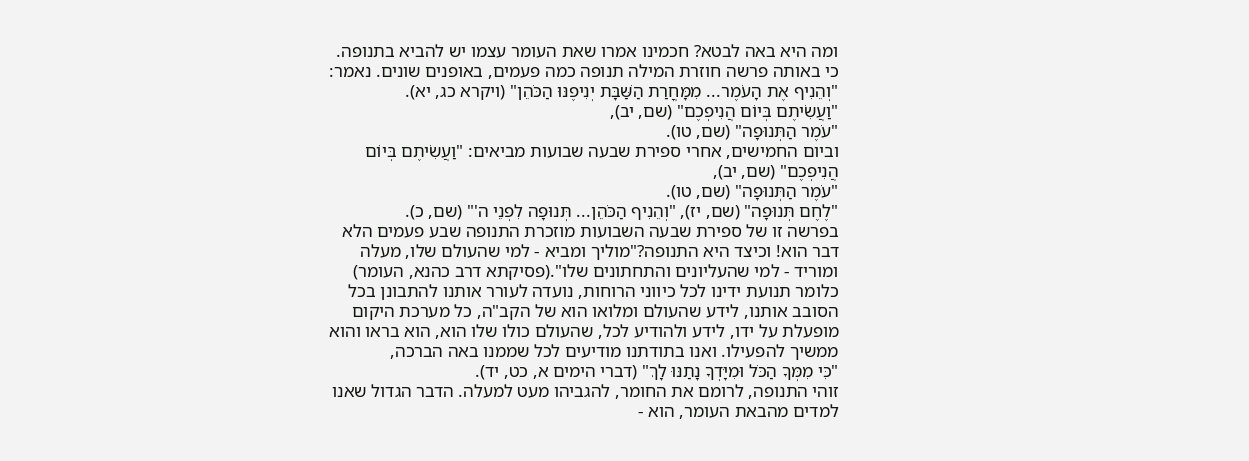ומה היא באה לבטא? חכמינו אמרו שאת העומר עצמו יש להביא בתנופה. כי באותה פרשה חוזרת המילה תנופה כמה פעמים, באופנים שונים. נאמר:
"וְהֵנִיף אֶת הָעֹמֶר... מִמָּחֳרַת הַשַּׁבָּת יְנִיפֶנּוּ הַכֹּהֵן" (ויקרא כג, יא).
"וַעֲשִׂיתֶם בְּיוֹם הֲנִיפְכֶם" (שם, יב),
"עֹמֶר הַתְּנוּפָה" (שם, טו).
וביום החמישים, אחרי ספירת שבעה שבועות מביאים: "וַעֲשִׂיתֶם בְּיוֹם הֲנִיפְכֶם" (שם, יב),
"עֹמֶר הַתְּנוּפָה" (שם, טו).
"לֶחֶם תְּנוּפָה" (שם, יז), "וְהֵנִיף הַכֹּהֵן... תְּנוּפָה לִפְנֵי ה'" (שם, כ).
בפרשה זו של ספירת שבעה השבועות מוזכרת התנופה שבע פעמים הלא דבר הוא! וכיצד היא התנופה?"מוליך ומביא - למי שהעולם שלו, מעלה ומוריד - למי שהעליונים והתחתונים שלו".(פסיקתא דרב כהנא, העומר)
כלומר תנועת ידינו לכל כיווני הרוחות, נועדה לעורר אותנו להתבונן בכל הסובב אותנו, לידע שהעולם ומלואו הוא של הקב"ה, כל מערכת היקום מופעלת על ידו, לידע ולהודיע לכל, שהעולם כולו שלו הוא, הוא בראו והוא ממשיך להפעילו. ואנו בתודתנו מודיעים לכל שממנו באה הברכה,
"כִּי מִמְּךָ הַכֹּל וּמִיָּדְךָ נָתַנּוּ לָךְ" (דברי הימים א, כט, יד).
זוהי התנופה, לרומם את החומר, להגביהו מעט למעלה. הדבר הגדול שאנו למדים מהבאת העומר, הוא -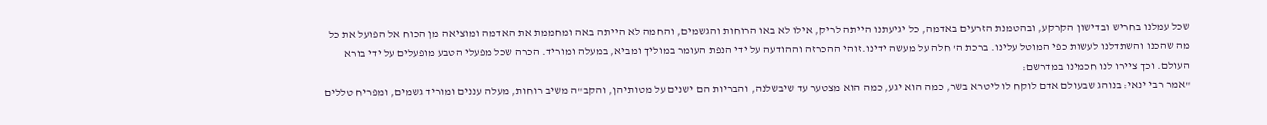שכל עמלנו בחריש ובדישון הקרקע, ובהטמנת הזרעים באדמה, כל יגיעתנו הייתה לריק, אילו לא באו הרוחות והגשמים, והחמה לא הייתה באה ומחממת את האדמה ומוציאה מן הכוח אל הפועל את כל מה שהכנו והשתדלנו לעשות כפי המוטל עלינו. ברכת ה' חלה על מעשה ידינו.זוהי ההכרזה וההודעה על ידי הנפת העומר במוליך ומביא, במעלה ומוריד. הכרה שכל מפעלי הטבע מופעלים על ידי בורא העולם. וכך ציירו לנו חכמינו במדרשם:
"אמר רבי ינאי: בנוהג שבעולם אדם לוקח לו ליטרא בשר, כמה הוא יגע, כמה הוא מצטער עד שיבשלנה, והבריות הם ישנים על מטותיהן, והקב"ה משיב רוחות, מעלה עננים ומוריד גשמים, ומפריח טללים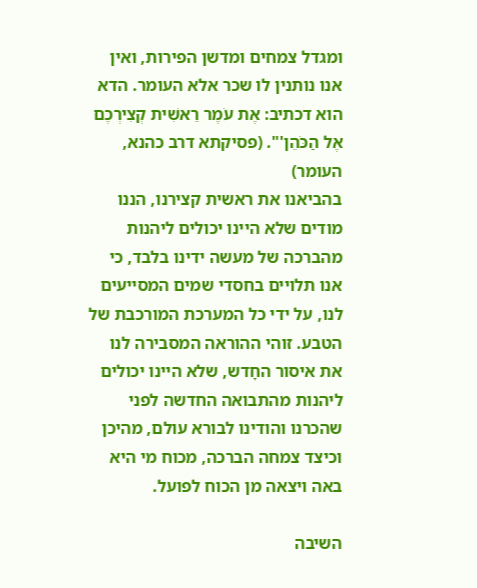ומגדל צמחים ומדשן הפירות, ואין אנו נותנין לו שכר אלא העומר. הדא הוא דכתיב: אֶת עֹמֶר רֵאשִׁית קְצִירְכֶם אֶל הַכֹּהֵן'". (פסיקתא דרב כהנא, העומר)
בהביאנו את ראשית קצירנו, הננו מודים שלא היינו יכולים ליהנות מהברכה של מעשה ידינו בלבד, כי אנו תלויים בחסדי שמים המסייעים לנו, על ידי כל המערכת המורכבת של הטבע. זוהי ההוראה המסבירה לנו את איסור החָדש, שלא היינו יכולים ליהנות מהתבואה החדשה לפני שהכרנו והודינו לבורא עולם, מהיכן וכיצד צמחה הברכה, מכוח מי היא באה ויצאה מן הכוח לפועל.

השיבה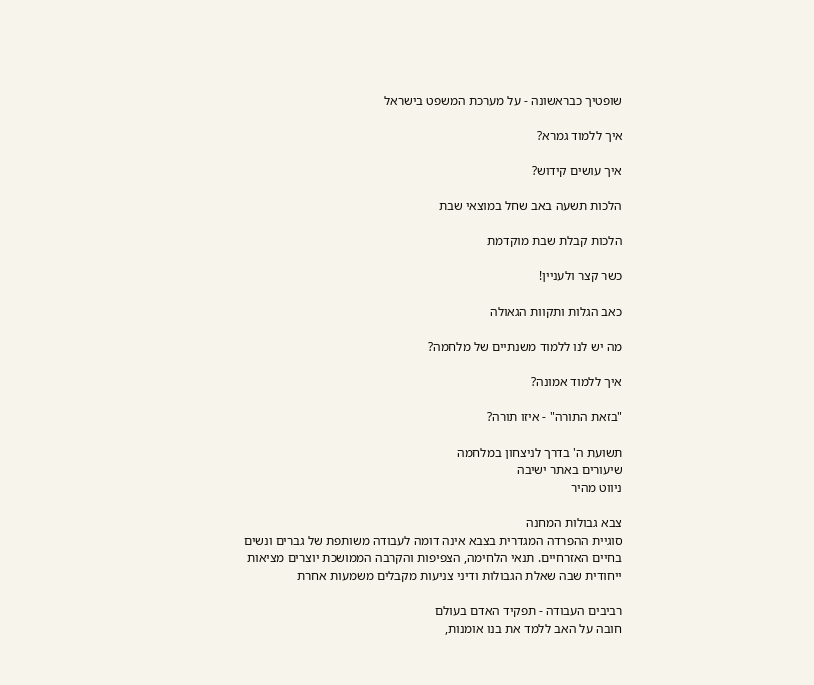שופטיך כבראשונה - על מערכת המשפט בישראל

איך ללמוד גמרא?

איך עושים קידוש?

הלכות תשעה באב שחל במוצאי שבת

הלכות קבלת שבת מוקדמת

כשר קצר ולעניין!

כאב הגלות ותקוות הגאולה

מה יש לנו ללמוד משנתיים של מלחמה?

איך ללמוד אמונה?

"בזאת התורה" - איזו תורה?

תשועת ה' בדרך לניצחון במלחמה
שיעורים באתר ישיבה
ניווט מהיר

צבא גבולות המחנה
סוגיית ההפרדה המגדרית בצבא אינה דומה לעבודה משותפת של גברים ונשים בחיים האזרחיים. תנאי הלחימה, הצפיפות והקרבה הממושכת יוצרים מציאות ייחודית שבה שאלת הגבולות ודיני צניעות מקבלים משמעות אחרת

רביבים העבודה - תפקיד האדם בעולם
חובה על האב ללמד את בנו אומנות,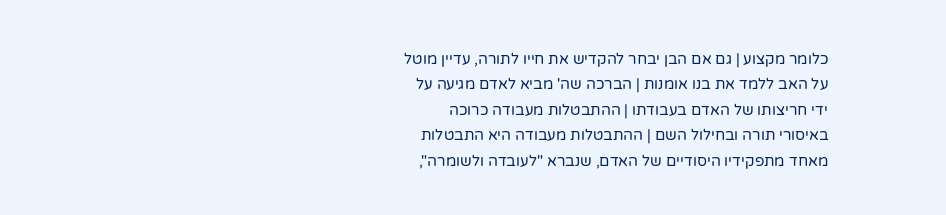כלומר מקצוע | גם אם הבן יבחר להקדיש את חייו לתורה, עדיין מוטל על האב ללמד את בנו אומנות | הברכה שה' מביא לאדם מגיעה על ידי חריצותו של האדם בעבודתו | ההתבטלות מעבודה כרוכה באיסורי תורה ובחילול השם | ההתבטלות מעבודה היא התבטלות מאחד מתפקידיו היסודיים של האדם, שנברא "לעובדה ולשומרה",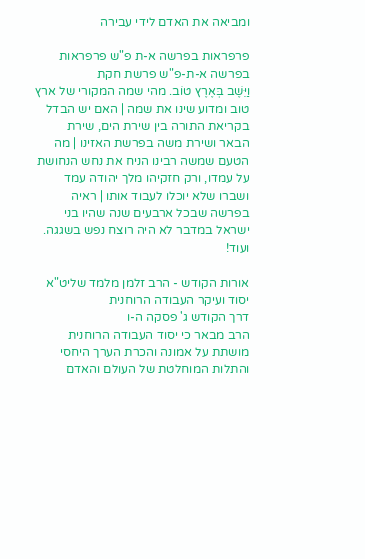ומביאה את האדם לידי עבירה

פרפראות בפרשה א-ת פ"ש פרפראות בפרשה א-ת-פ"ש פרשת חקת
וַיֵּשֶׁב בְּאֶרֶץ טוֹב. מהי שמה המקורי של ארץ טוב ומדוע שינו את שמה | האם יש הבדל בקריאת התורה בין שירת הים, שירת הבאר ושירת משה בפרשת האזינו | מה הטעם שמשה רבינו הניח את נחש הנחושת על עמדו, ורק חזקיהו מלך יהודה עמד ושברו שלא יוכלו לעבוד אותו | ראיה בפרשה שבכל ארבעים שנה שהיו בני ישראל במדבר לא היה רוצח נפש בשגגה. ועוד!

אורות הקודש - הרב זלמן מלמד שליט"א יסוד ועיקר העבודה הרוחנית
דרך הקודש ג' פסקה ה-ו
הרב מבאר כי יסוד העבודה הרוחנית מושתת על אמונה והכרת הערך היחסי והתלות המוחלטת של העולם והאדם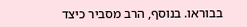בבוראו. בנוסף, הרב מסביר כיצד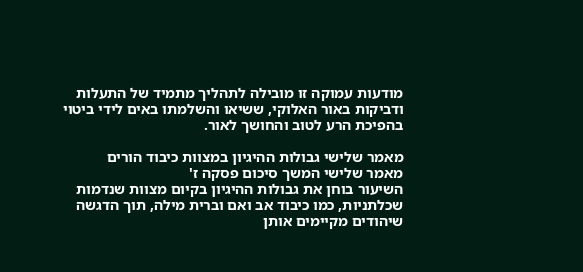מודעות עמוקה זו מובילה לתהליך מתמיד של התעלות ודביקות באור האלוקי, ששיאו והשלמתו באים לידי ביטוי בהפיכת הרע לטוב והחושך לאור.

מאמר שלישי גבולות ההיגיון במצוות כיבוד הורים
מאמר שלישי המשך סיכום פסקה ז'
השיעור בוחן את גבולות ההיגיון בקיום מצוות שנדמות שכלתניות, כמו כיבוד אב ואם וברית מילה, תוך הדגשה שיהודים מקיימים אותן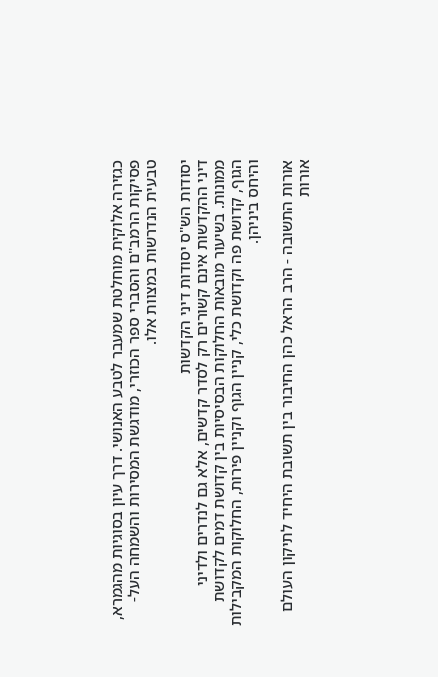כגזירה אלוקית מוחלטת שמעבר לטבע האנושי. דרך עיון בסוגיות מהגמרא, פסיקות הרמב"ם והסברי ספר הכוזרי, מודגשת המסירות והשמחה העל-טבעית הנדרשות במצוות אלו.

יסודות הש"ס יסודות דיני הקדשות
דיני ההקדשות אינם קשורים רק לסדר קדשים, אלא גם לנדרים ולדיני ממונות. בשיעור מובאות החלוקות הבסיסיות בין קדושת דמים לקדושת הגוף, קדושת פה וקדושת כלי, קניין הגוף וקניין פירות, החלוקות המקבילות והיחס ביניהן.

אורות התשובה - הרב הראל כהן החיבור בין תשובת היחיד לתיקון העולם
אורות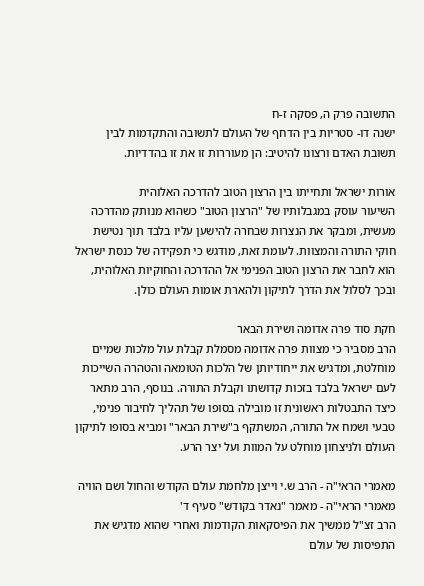התשובה פרק ה, פסקה ז-ח
ישנה דו- סטריות בין הדחף של העולם לתשובה והתקדמות לבין תשובת האדם ורצונו להיטיב: הן מעוררות זו את זו בהדדיות.

אורות ישראל ותחייתו בין הרצון הטוב להדרכה האלוהית
השיעור עוסק במגבלותיו של "הרצון הטוב" כשהוא מנותק מהדרכה מעשית, ומבקר את הנצרות שבחרה להישען עליו בלבד תוך נטישת חוקי התורה והמצוות. לעומת זאת, מודגש כי תפקידה של כנסת ישראל הוא לחבר את הרצון הטוב הפנימי אל ההדרכה והחוקיות האלוהית, ובכך לסלול את הדרך לתיקון ולהארת אומות העולם כולן.

חקת סוד פרה אדומה ושירת הבאר
הרב מסביר כי מצוות פרה אדומה מסמלת קבלת עול מלכות שמיים מוחלטת, ומדגיש את ייחודיותן של הלכות הטומאה והטהרה השייכות לעם ישראל בלבד בזכות קדושתו וקבלת התורה. בנוסף, הרב מתאר כיצד התבטלות ראשונית זו מובילה בסופו של תהליך לחיבור פנימי, טבעי ושמח אל התורה, המשתקף ב"שירת הבאר" ומביא בסופו לתיקון העולם ולניצחון מוחלט על המוות ועל יצר הרע.

מאמרי הראי"ה - הרב ש.י וייצן מלחמת עולם הקודש והחול ושם הוויה
מאמרי הראי"ה - מאמר "נאדר בקודש" סעיף ד'
הרב זצ"ל ממשיך את הפיסקאות הקודמות ואחרי שהוא מדגיש את התפיסות של עולם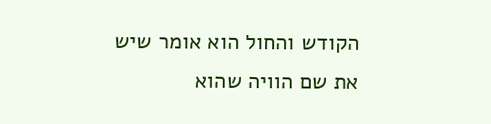הקודש והחול הוא אומר שיש את שם הוויה שהוא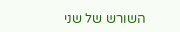השורש של שני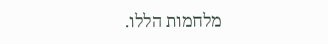מלחמות הללו.